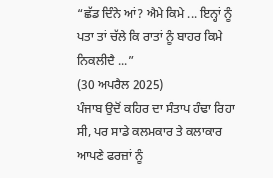“ਛੱਡ ਦਿੰਨੇ ਆਂ? ਐਮੇ ਕਿਮੇ ... ਇਨ੍ਹਾਂ ਨੂੰ ਪਤਾ ਤਾਂ ਚੱਲੇ ਕਿ ਰਾਤਾਂ ਨੂੰ ਬਾਹਰ ਕਿਮੇ ਨਿਕਲੀਦੈ ...”
(30 ਅਪਰੈਲ 2025)
ਪੰਜਾਬ ਉਦੋਂ ਕਹਿਰ ਦਾ ਸੰਤਾਪ ਹੰਢਾ ਰਿਹਾ ਸੀ, ਪਰ ਸਾਡੇ ਕਲਮਕਾਰ ਤੇ ਕਲਾਕਾਰ ਆਪਣੇ ਫਰਜ਼ਾਂ ਨੂੰ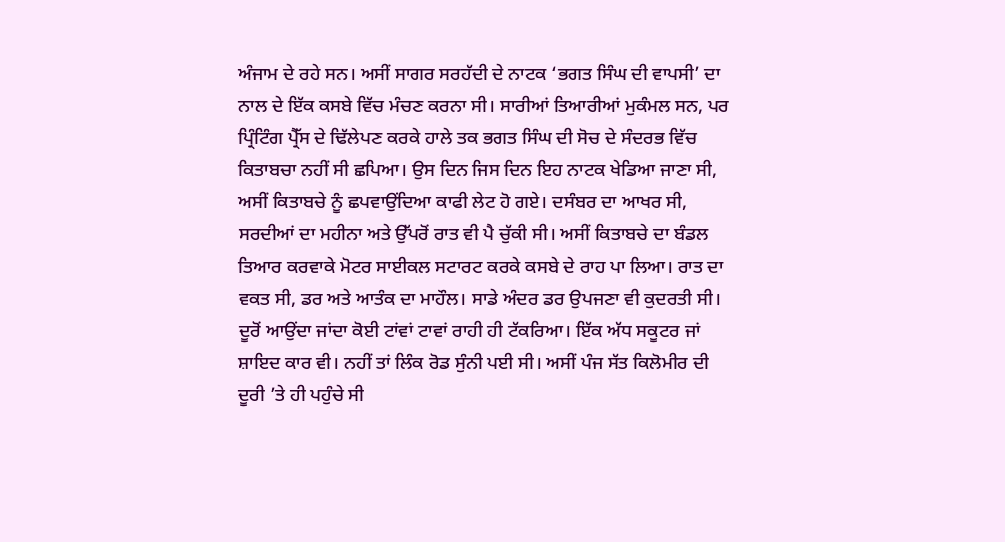ਅੰਜਾਮ ਦੇ ਰਹੇ ਸਨ। ਅਸੀਂ ਸਾਗਰ ਸਰਹੱਦੀ ਦੇ ਨਾਟਕ ‘ਭਗਤ ਸਿੰਘ ਦੀ ਵਾਪਸੀ’ ਦਾ ਨਾਲ ਦੇ ਇੱਕ ਕਸਬੇ ਵਿੱਚ ਮੰਚਣ ਕਰਨਾ ਸੀ। ਸਾਰੀਆਂ ਤਿਆਰੀਆਂ ਮੁਕੰਮਲ ਸਨ, ਪਰ ਪ੍ਰਿੰਟਿੰਗ ਪ੍ਰੈੱਸ ਦੇ ਢਿੱਲੇਪਣ ਕਰਕੇ ਹਾਲੇ ਤਕ ਭਗਤ ਸਿੰਘ ਦੀ ਸੋਚ ਦੇ ਸੰਦਰਭ ਵਿੱਚ ਕਿਤਾਬਚਾ ਨਹੀਂ ਸੀ ਛਪਿਆ। ਉਸ ਦਿਨ ਜਿਸ ਦਿਨ ਇਹ ਨਾਟਕ ਖੇਡਿਆ ਜਾਣਾ ਸੀ, ਅਸੀਂ ਕਿਤਾਬਚੇ ਨੂੰ ਛਪਵਾਉਂਦਿਆ ਕਾਫੀ ਲੇਟ ਹੋ ਗਏ। ਦਸੰਬਰ ਦਾ ਆਖਰ ਸੀ, ਸਰਦੀਆਂ ਦਾ ਮਹੀਨਾ ਅਤੇ ਉੱਪਰੋਂ ਰਾਤ ਵੀ ਪੈ ਚੁੱਕੀ ਸੀ। ਅਸੀਂ ਕਿਤਾਬਚੇ ਦਾ ਬੰਡਲ ਤਿਆਰ ਕਰਵਾਕੇ ਮੋਟਰ ਸਾਈਕਲ ਸਟਾਰਟ ਕਰਕੇ ਕਸਬੇ ਦੇ ਰਾਹ ਪਾ ਲਿਆ। ਰਾਤ ਦਾ ਵਕਤ ਸੀ, ਡਰ ਅਤੇ ਆਤੰਕ ਦਾ ਮਾਹੌਲ। ਸਾਡੇ ਅੰਦਰ ਡਰ ਉਪਜਣਾ ਵੀ ਕੁਦਰਤੀ ਸੀ। ਦੂਰੋਂ ਆਉਂਦਾ ਜਾਂਦਾ ਕੋਈ ਟਾਂਵਾਂ ਟਾਵਾਂ ਰਾਹੀ ਹੀ ਟੱਕਰਿਆ। ਇੱਕ ਅੱਧ ਸਕੂਟਰ ਜਾਂ ਸ਼ਾਇਦ ਕਾਰ ਵੀ। ਨਹੀਂ ਤਾਂ ਲਿੰਕ ਰੋਡ ਸੁੰਨੀ ਪਈ ਸੀ। ਅਸੀਂ ਪੰਜ ਸੱਤ ਕਿਲੋਮੀਰ ਦੀ ਦੂਰੀ ’ਤੇ ਹੀ ਪਹੁੰਚੇ ਸੀ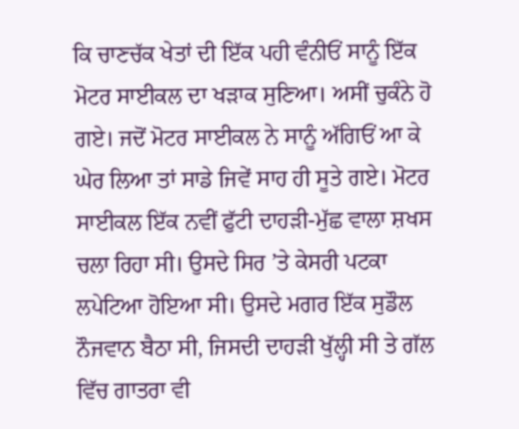ਕਿ ਚਾਣਚੱਕ ਖੇਤਾਂ ਦੀ ਇੱਕ ਪਹੀ ਵੰਨੀਓਂ ਸਾਨੂੰ ਇੱਕ ਮੋਟਰ ਸਾਈਕਲ ਦਾ ਖੜਾਕ ਸੁਣਿਆ। ਅਸੀਂ ਚੁਕੰਨੇ ਹੋ ਗਏ। ਜਦੋਂ ਮੋਟਰ ਸਾਈਕਲ ਨੇ ਸਾਨੂੰ ਅੱਗਿਓਂ ਆ ਕੇ ਘੇਰ ਲਿਆ ਤਾਂ ਸਾਡੇ ਜਿਵੇਂ ਸਾਹ ਹੀ ਸੂਤੇ ਗਏ। ਮੋਟਰ ਸਾਈਕਲ ਇੱਕ ਨਵੀਂ ਫੁੱਟੀ ਦਾਹੜੀ-ਮੁੱਛ ਵਾਲਾ ਸ਼ਖਸ ਚਲਾ ਰਿਹਾ ਸੀ। ਉਸਦੇ ਸਿਰ ’ਤੇ ਕੇਸਰੀ ਪਟਕਾ ਲਪੇਟਿਆ ਹੋਇਆ ਸੀ। ਉਸਦੇ ਮਗਰ ਇੱਕ ਸੁਡੌਲ ਨੌਜਵਾਨ ਬੈਠਾ ਸੀ, ਜਿਸਦੀ ਦਾਹੜੀ ਖੁੱਲ੍ਹੀ ਸੀ ਤੇ ਗੱਲ ਵਿੱਚ ਗਾਤਰਾ ਵੀ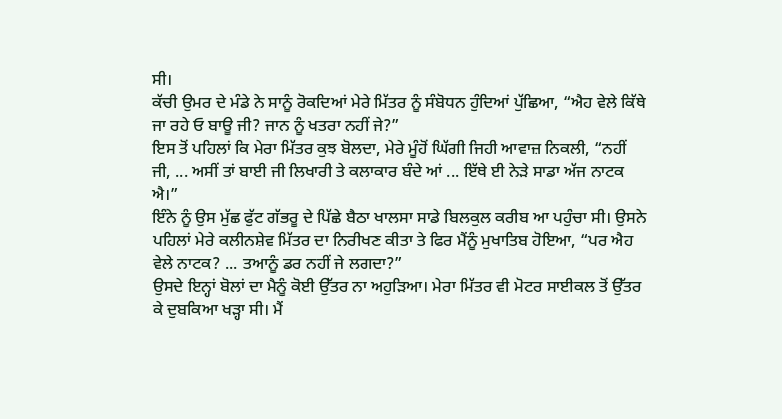ਸੀ।
ਕੱਚੀ ਉਮਰ ਦੇ ਮੰਡੇ ਨੇ ਸਾਨੂੰ ਰੋਕਦਿਆਂ ਮੇਰੇ ਮਿੱਤਰ ਨੂੰ ਸੰਬੋਧਨ ਹੁੰਦਿਆਂ ਪੁੱਛਿਆ, “ਐਹ ਵੇਲੇ ਕਿੱਥੇ ਜਾ ਰਹੇ ਓ ਬਾਊ ਜੀ? ਜਾਨ ਨੂੰ ਖਤਰਾ ਨਹੀਂ ਜੇ?”
ਇਸ ਤੋਂ ਪਹਿਲਾਂ ਕਿ ਮੇਰਾ ਮਿੱਤਰ ਕੁਝ ਬੋਲਦਾ, ਮੇਰੇ ਮੂੰਹੋਂ ਘਿੱਗੀ ਜਿਹੀ ਆਵਾਜ਼ ਨਿਕਲੀ, “ਨਹੀਂ ਜੀ, ... ਅਸੀਂ ਤਾਂ ਬਾਈ ਜੀ ਲਿਖਾਰੀ ਤੇ ਕਲਾਕਾਰ ਬੰਦੇ ਆਂ ... ਇੱਥੇ ਈ ਨੇੜੇ ਸਾਡਾ ਅੱਜ ਨਾਟਕ ਐ।”
ਇੰਨੇ ਨੂੰ ਉਸ ਮੁੱਛ ਫੁੱਟ ਗੱਭਰੂ ਦੇ ਪਿੱਛੇ ਬੈਠਾ ਖਾਲਸਾ ਸਾਡੇ ਬਿਲਕੁਲ ਕਰੀਬ ਆ ਪਹੁੰਚਾ ਸੀ। ਉਸਨੇ ਪਹਿਲਾਂ ਮੇਰੇ ਕਲੀਨਸ਼ੇਵ ਮਿੱਤਰ ਦਾ ਨਿਰੀਖਣ ਕੀਤਾ ਤੇ ਫਿਰ ਮੈਂਨੂੰ ਮੁਖਾਤਿਬ ਹੋਇਆ, “ਪਰ ਐਹ ਵੇਲੇ ਨਾਟਕ? ... ਤਆਨੂੰ ਡਰ ਨਹੀਂ ਜੇ ਲਗਦਾ?”
ਉਸਦੇ ਇਨ੍ਹਾਂ ਬੋਲਾਂ ਦਾ ਮੈਨੂੰ ਕੋਈ ਉੱਤਰ ਨਾ ਅਹੁੜਿਆ। ਮੇਰਾ ਮਿੱਤਰ ਵੀ ਮੋਟਰ ਸਾਈਕਲ ਤੋਂ ਉੱਤਰ ਕੇ ਦੁਬਕਿਆ ਖੜ੍ਹਾ ਸੀ। ਮੈਂ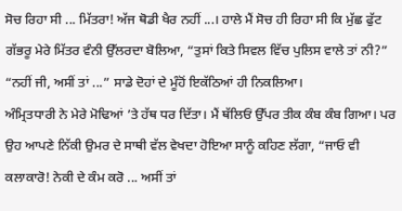ਸੋਚ ਰਿਹਾ ਸੀ ... ਮਿੱਤਰਾ! ਅੱਜ ਥੋਡੀ ਖੈਰ ਨਹੀਂ ...। ਹਾਲੇ ਮੈਂ ਸੋਚ ਹੀ ਰਿਹਾ ਸੀ ਕਿ ਮੁੱਛ ਫੁੱਟ ਗੱਭਰੂ ਮੇਰੇ ਮਿੱਤਰ ਵੰਨੀ ਉੱਲਰਦਾ ਬੋਲਿਆ, “ਤੁਸਾਂ ਕਿਤੇ ਸਿਵਲ ਵਿੱਚ ਪੁਲਿਸ ਵਾਲੇ ਤਾਂ ਨੀ?”
“ਨਹੀਂ ਜੀ, ਅਸੀਂ ਤਾਂ ...” ਸਾਡੇ ਦੋਹਾਂ ਦੇ ਮੂੰਹੋਂ ਇਕੱਠਿਆਂ ਹੀ ਨਿਕਲਿਆ।
ਅੰਮ੍ਰਿਤਧਾਰੀ ਨੇ ਮੇਰੇ ਮੋਢਿਆਂ ’ਤੇ ਹੱਥ ਧਰ ਦਿੱਤਾ। ਮੈਂ ਥੱਲਿਓਂ ਉੱਪਰ ਤੀਕ ਕੰਬ ਕੰਬ ਗਿਆ। ਪਰ ਉਹ ਆਪਣੇ ਨਿੱਕੀ ਉਮਰ ਦੇ ਸਾਥੀ ਵੱਲ ਵੇਖਦਾ ਹੋਇਆ ਸਾਨੂੰ ਕਹਿਣ ਲੱਗਾ, “ਜਾਓ ਵੀ ਕਲਾਕਾਰੋ! ਨੇਕੀ ਦੇ ਕੰਮ ਕਰੋ ... ਅਸੀਂ ਤਾਂ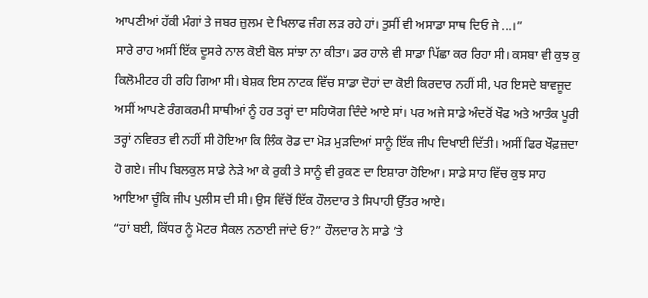ਆਪਣੀਆਂ ਹੱਕੀ ਮੰਗਾਂ ਤੇ ਜਬਰ ਜ਼ੁਲਮ ਦੇ ਖਿਲਾਫ ਜੰਗ ਲੜ ਰਹੇ ਹਾਂ। ਤੁਸੀਂ ਵੀ ਅਸਾਡਾ ਸਾਥ ਦਿਓ ਜੇ ...।”
ਸਾਰੇ ਰਾਹ ਅਸੀਂ ਇੱਕ ਦੂਸਰੇ ਨਾਲ ਕੋਈ ਬੋਲ ਸਾਂਝਾ ਨਾ ਕੀਤਾ। ਡਰ ਹਾਲੇ ਵੀ ਸਾਡਾ ਪਿੱਛਾ ਕਰ ਰਿਹਾ ਸੀ। ਕਸਬਾ ਵੀ ਕੁਝ ਕੁ ਕਿਲੋਮੀਟਰ ਹੀ ਰਹਿ ਗਿਆ ਸੀ। ਬੇਸ਼ਕ ਇਸ ਨਾਟਕ ਵਿੱਚ ਸਾਡਾ ਦੋਹਾਂ ਦਾ ਕੋਈ ਕਿਰਦਾਰ ਨਹੀਂ ਸੀ, ਪਰ ਇਸਦੇ ਬਾਵਜੂਦ ਅਸੀਂ ਆਪਣੇ ਰੰਗਕਰਮੀ ਸਾਥੀਆਂ ਨੂੰ ਹਰ ਤਰ੍ਹਾਂ ਦਾ ਸਹਿਯੋਗ ਦਿੰਦੇ ਆਏ ਸਾਂ। ਪਰ ਅਜੇ ਸਾਡੇ ਅੰਦਰੋਂ ਖੌਫ ਅਤੇ ਆਤੰਕ ਪੂਰੀ ਤਰ੍ਹਾਂ ਨਵਿਰਤ ਵੀ ਨਹੀਂ ਸੀ ਹੋਇਆ ਕਿ ਲਿੰਕ ਰੋਡ ਦਾ ਮੋੜ ਮੁੜਦਿਆਂ ਸਾਨੂੰ ਇੱਕ ਜੀਪ ਦਿਖਾਈ ਦਿੱਤੀ। ਅਸੀਂ ਫਿਰ ਖੌਫ਼ਜ਼ਦਾ ਹੋ ਗਏ। ਜੀਪ ਬਿਲਕੁਲ ਸਾਡੇ ਨੇੜੇ ਆ ਕੇ ਰੁਕੀ ਤੇ ਸਾਨੂੰ ਵੀ ਰੁਕਣ ਦਾ ਇਸ਼ਾਰਾ ਹੋਇਆ। ਸਾਡੇ ਸਾਹ ਵਿੱਚ ਕੁਝ ਸਾਹ ਆਇਆ ਚੂੰਕਿ ਜੀਪ ਪੁਲੀਸ ਦੀ ਸੀ। ਉਸ ਵਿੱਚੋਂ ਇੱਕ ਹੌਲਦਾਰ ਤੇ ਸਿਪਾਹੀ ਉੱਤਰ ਆਏ।
“ਹਾਂ ਬਈ, ਕਿੱਧਰ ਨੂੰ ਮੋਟਰ ਸੈਕਲ ਨਠਾਈ ਜਾਂਦੇ ਓ?” ਹੌਲਦਾਰ ਨੇ ਸਾਡੇ ’ਤੇ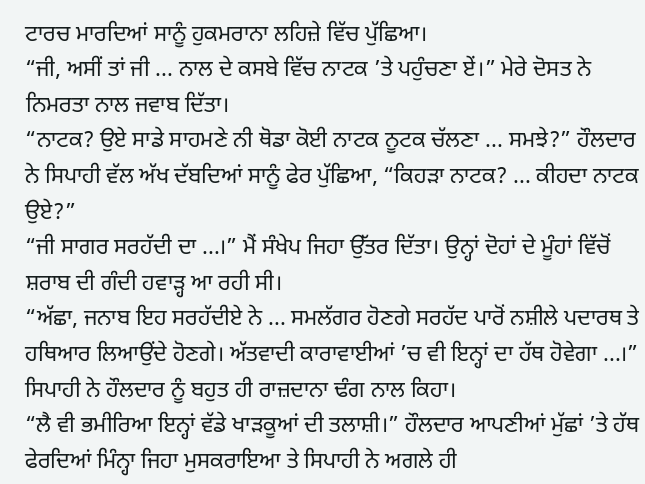ਟਾਰਚ ਮਾਰਦਿਆਂ ਸਾਨੂੰ ਹੁਕਮਰਾਨਾ ਲਹਿਜ਼ੇ ਵਿੱਚ ਪੁੱਛਿਆ।
“ਜੀ, ਅਸੀਂ ਤਾਂ ਜੀ ... ਨਾਲ ਦੇ ਕਸਬੇ ਵਿੱਚ ਨਾਟਕ ’ਤੇ ਪਹੁੰਚਣਾ ਏਂ।” ਮੇਰੇ ਦੋਸਤ ਨੇ ਨਿਮਰਤਾ ਨਾਲ ਜਵਾਬ ਦਿੱਤਾ।
“ਨਾਟਕ? ਉਏ ਸਾਡੇ ਸਾਹਮਣੇ ਨੀ ਥੋਡਾ ਕੋਈ ਨਾਟਕ ਨੂਟਕ ਚੱਲਣਾ ... ਸਮਝੇ?” ਹੌਲਦਾਰ ਨੇ ਸਿਪਾਹੀ ਵੱਲ ਅੱਖ ਦੱਬਦਿਆਂ ਸਾਨੂੰ ਫੇਰ ਪੁੱਛਿਆ, “ਕਿਹੜਾ ਨਾਟਕ? ... ਕੀਹਦਾ ਨਾਟਕ ਉਏ?”
“ਜੀ ਸਾਗਰ ਸਰਹੱਦੀ ਦਾ ...।” ਮੈਂ ਸੰਖੇਪ ਜਿਹਾ ਉੱਤਰ ਦਿੱਤਾ। ਉਨ੍ਹਾਂ ਦੋਹਾਂ ਦੇ ਮੂੰਹਾਂ ਵਿੱਚੋਂ ਸ਼ਰਾਬ ਦੀ ਗੰਦੀ ਹਵਾੜ੍ਹ ਆ ਰਹੀ ਸੀ।
“ਅੱਛਾ, ਜਨਾਬ ਇਹ ਸਰਹੱਦੀਏ ਨੇ ... ਸਮਲੱਗਰ ਹੋਣਗੇ ਸਰਹੱਦ ਪਾਰੋਂ ਨਸ਼ੀਲੇ ਪਦਾਰਥ ਤੇ ਹਥਿਆਰ ਲਿਆਉਂਦੇ ਹੋਣਗੇ। ਅੱਤਵਾਦੀ ਕਾਰਾਵਾਈਆਂ ’ਚ ਵੀ ਇਨ੍ਹਾਂ ਦਾ ਹੱਥ ਹੋਵੇਗਾ ...।” ਸਿਪਾਹੀ ਨੇ ਹੌਲਦਾਰ ਨੂੰ ਬਹੁਤ ਹੀ ਰਾਜ਼ਦਾਨਾ ਢੰਗ ਨਾਲ ਕਿਹਾ।
“ਲੈ ਵੀ ਭਮੀਰਿਆ ਇਨ੍ਹਾਂ ਵੱਡੇ ਖਾੜਕੂਆਂ ਦੀ ਤਲਾਸ਼ੀ।” ਹੌਲਦਾਰ ਆਪਣੀਆਂ ਮੁੱਛਾਂ ’ਤੇ ਹੱਥ ਫੇਰਦਿਆਂ ਮਿੰਨ੍ਹਾ ਜਿਹਾ ਮੁਸਕਰਾਇਆ ਤੇ ਸਿਪਾਹੀ ਨੇ ਅਗਲੇ ਹੀ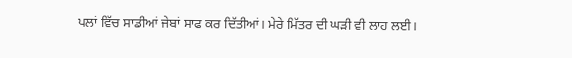ਪਲਾਂ ਵਿੱਚ ਸਾਡੀਆਂ ਜੇਬਾਂ ਸਾਫ ਕਰ ਦਿੱਤੀਆਂ। ਮੇਰੇ ਮਿੱਤਰ ਦੀ ਘੜੀ ਵੀ ਲਾਹ ਲਈ।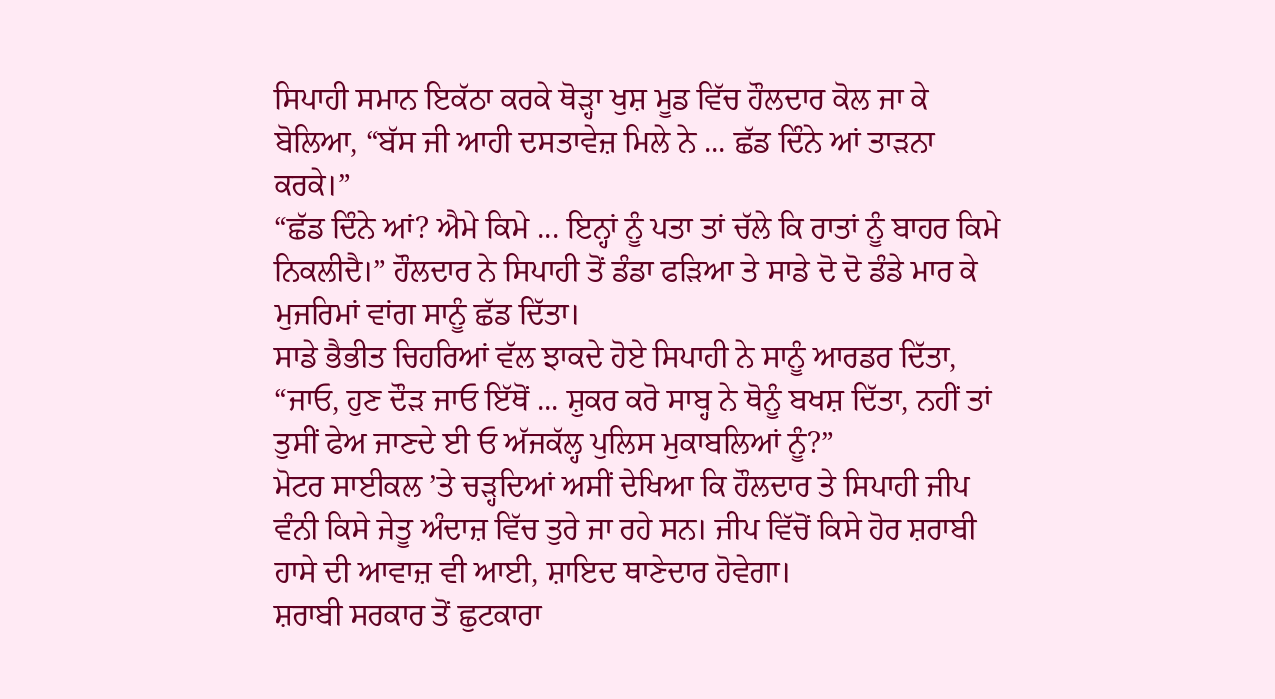ਸਿਪਾਹੀ ਸਮਾਨ ਇਕੱਠਾ ਕਰਕੇ ਥੋੜ੍ਹਾ ਖੁਸ਼ ਮੂਡ ਵਿੱਚ ਹੌਲਦਾਰ ਕੋਲ ਜਾ ਕੇ ਬੋਲਿਆ, “ਬੱਸ ਜੀ ਆਹੀ ਦਸਤਾਵੇਜ਼ ਮਿਲੇ ਨੇ ... ਛੱਡ ਦਿੰਨੇ ਆਂ ਤਾੜਨਾ ਕਰਕੇ।”
“ਛੱਡ ਦਿੰਨੇ ਆਂ? ਐਮੇ ਕਿਮੇ ... ਇਨ੍ਹਾਂ ਨੂੰ ਪਤਾ ਤਾਂ ਚੱਲੇ ਕਿ ਰਾਤਾਂ ਨੂੰ ਬਾਹਰ ਕਿਮੇ ਨਿਕਲੀਦੈ।” ਹੌਲਦਾਰ ਨੇ ਸਿਪਾਹੀ ਤੋਂ ਡੰਡਾ ਫੜਿਆ ਤੇ ਸਾਡੇ ਦੋ ਦੋ ਡੰਡੇ ਮਾਰ ਕੇ ਮੁਜਰਿਮਾਂ ਵਾਂਗ ਸਾਨੂੰ ਛੱਡ ਦਿੱਤਾ।
ਸਾਡੇ ਭੈਭੀਤ ਚਿਹਰਿਆਂ ਵੱਲ ਝਾਕਦੇ ਹੋਏ ਸਿਪਾਹੀ ਨੇ ਸਾਨੂੰ ਆਰਡਰ ਦਿੱਤਾ, “ਜਾਓ, ਹੁਣ ਦੌੜ ਜਾਓ ਇੱਥੋਂ ... ਸ਼ੁਕਰ ਕਰੋ ਸਾਬ੍ਹ ਨੇ ਥੋਨੂੰ ਬਖਸ਼ ਦਿੱਤਾ, ਨਹੀਂ ਤਾਂ ਤੁਸੀਂ ਫੇਅ ਜਾਣਦੇ ਈ ਓ ਅੱਜਕੱਲ੍ਹ ਪੁਲਿਸ ਮੁਕਾਬਲਿਆਂ ਨੂੰ?”
ਮੋਟਰ ਸਾਈਕਲ ’ਤੇ ਚੜ੍ਹਦਿਆਂ ਅਸੀਂ ਦੇਖਿਆ ਕਿ ਹੌਲਦਾਰ ਤੇ ਸਿਪਾਹੀ ਜੀਪ ਵੰਨੀ ਕਿਸੇ ਜੇਤੂ ਅੰਦਾਜ਼ ਵਿੱਚ ਤੁਰੇ ਜਾ ਰਹੇ ਸਨ। ਜੀਪ ਵਿੱਚੋਂ ਕਿਸੇ ਹੋਰ ਸ਼ਰਾਬੀ ਹਾਸੇ ਦੀ ਆਵਾਜ਼ ਵੀ ਆਈ, ਸ਼ਾਇਦ ਥਾਣੇਦਾਰ ਹੋਵੇਗਾ।
ਸ਼ਰਾਬੀ ਸਰਕਾਰ ਤੋਂ ਛੁਟਕਾਰਾ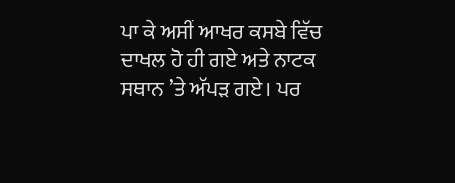ਪਾ ਕੇ ਅਸੀਂ ਆਖਰ ਕਸਬੇ ਵਿੱਚ ਦਾਖਲ ਹੋ ਹੀ ਗਏ ਅਤੇ ਨਾਟਕ ਸਥਾਨ ’ਤੇ ਅੱਪੜ ਗਏ। ਪਰ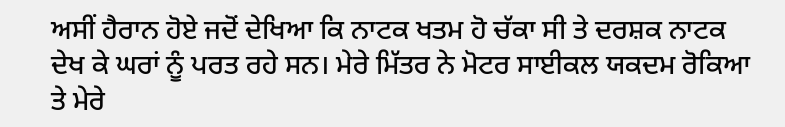ਅਸੀਂ ਹੈਰਾਨ ਹੋਏ ਜਦੋਂ ਦੇਖਿਆ ਕਿ ਨਾਟਕ ਖਤਮ ਹੋ ਚੱਕਾ ਸੀ ਤੇ ਦਰਸ਼ਕ ਨਾਟਕ ਦੇਖ ਕੇ ਘਰਾਂ ਨੂੰ ਪਰਤ ਰਹੇ ਸਨ। ਮੇਰੇ ਮਿੱਤਰ ਨੇ ਮੋਟਰ ਸਾਈਕਲ ਯਕਦਮ ਰੋਕਿਆ ਤੇ ਮੇਰੇ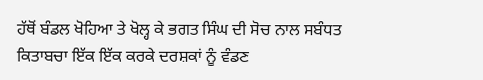ਹੱਥੋਂ ਬੰਡਲ ਖੋਹਿਆ ਤੇ ਖੋਲ੍ਹ ਕੇ ਭਗਤ ਸਿੰਘ ਦੀ ਸੋਚ ਨਾਲ ਸਬੰਧਤ ਕਿਤਾਬਚਾ ਇੱਕ ਇੱਕ ਕਰਕੇ ਦਰਸ਼ਕਾਂ ਨੂੰ ਵੰਡਣ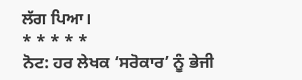ਲੱਗ ਪਿਆ।
* * * * *
ਨੋਟ: ਹਰ ਲੇਖਕ ‘ਸਰੋਕਾਰ’ ਨੂੰ ਭੇਜੀ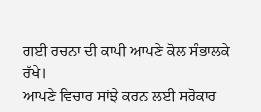ਗਈ ਰਚਨਾ ਦੀ ਕਾਪੀ ਆਪਣੇ ਕੋਲ ਸੰਭਾਲਕੇ ਰੱਖੇ।
ਆਪਣੇ ਵਿਚਾਰ ਸਾਂਝੇ ਕਰਨ ਲਈ ਸਰੋਕਾਰ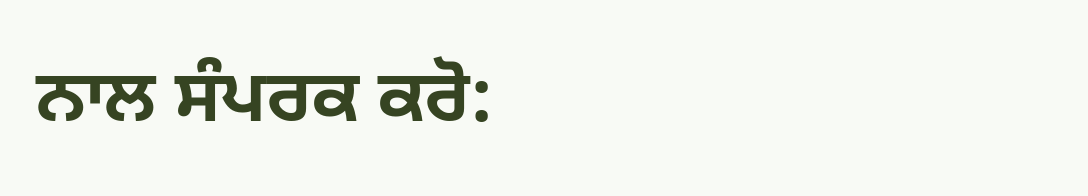ਨਾਲ ਸੰਪਰਕ ਕਰੋ: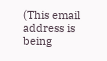(This email address is being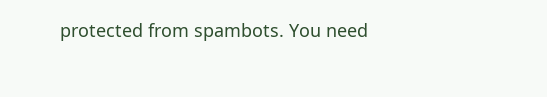protected from spambots. You need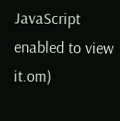JavaScript enabled to view it.om)